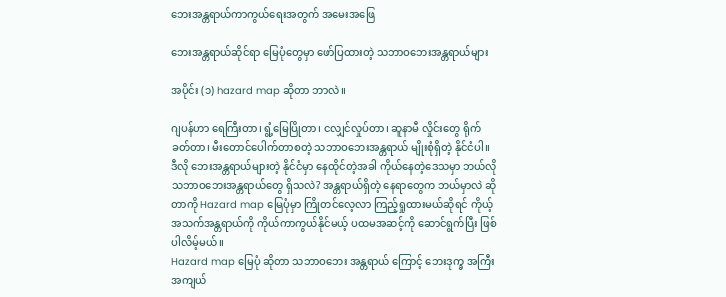ဘေးအန္တရာယ်ကာကွယ်ရေးအတွက် အမေးအဖြေ

ဘေးအန္တရာယ်ဆိုင်ရာ မြေပုံတွေမှာ ဖော်ပြထားတဲ့ သဘာဝဘေးအန္တရာယ်များ

အပိုင်း (၁) hazard map ဆိုတာ ဘာလဲ။

ဂျပန်ဟာ ရေကြီးတာ၊ ရွံ့မြေပြိုတာ၊ ငလျှင်လှုပ်တာ၊ ဆူနာမီ လှိုင်းတွေ ရိုက်ခတ်တာ၊ မီးတောင်ပေါက်တာစတဲ့ သဘာဝဘေးအန္တရာယ် မျိုးစုံရှိတဲ့ နိုင်ငံပါ။ ဒီလို ဘေးအန္တရာယ်များတဲ့ နိုင်ငံမှာ နေထိုင်တဲ့အခါ ကိုယ်နေတဲ့ဒေသမှာ ဘယ်လို သဘာဝဘေးအန္တရာယ်တွေ ရှိသလဲ? အန္တရာယ်ရှိတဲ့ နေရာတွေက ဘယ်မှာလဲ ဆိုတာကို Hazard map မြေပုံမှာ ကြိုတင်လေ့လာ ကြည့်ရှုထားမယ်ဆိုရင် ကိုယ့်အသက်အန္တရာယ်ကို ကိုယ်ကာကွယ်နိုင်မယ့် ပထမအဆင့်ကို ဆောင်ရွက်ပြီး ဖြစ်ပါလိမ့်မယ်။
Hazard map မြေပုံ ဆိုတာ သဘာဝဘေး အန္တရာယ် ကြောင့် ဘေးဒုက္ခ အကြီးအကျယ်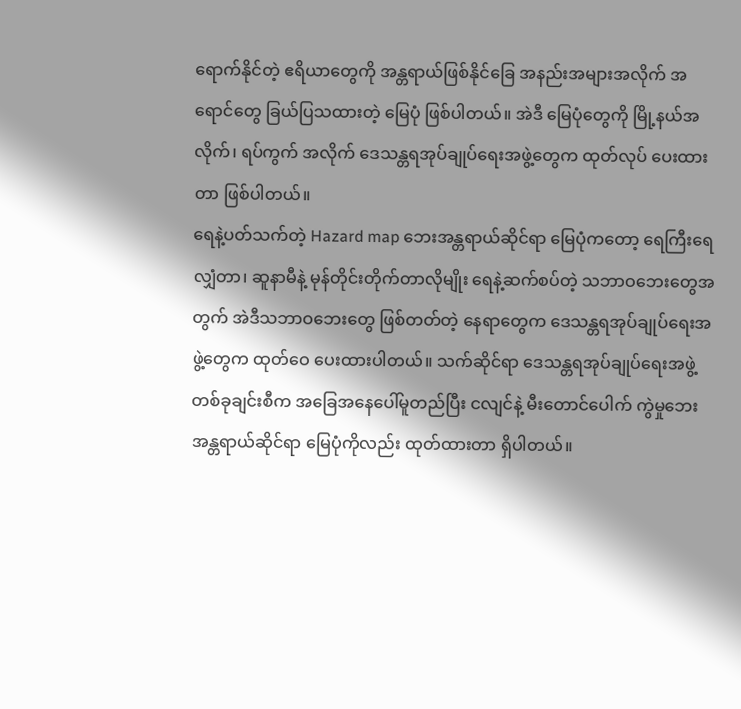ရောက်နိုင်တဲ့ ဧရိယာတွေကို အန္တရာယ်ဖြစ်နိုင်ခြေ အနည်းအများအလိုက် အရောင်တွေ ခြယ်ပြသထားတဲ့ မြေပုံ ဖြစ်ပါတယ်။ အဲဒီ မြေပုံတွေကို မြို့နယ်အလိုက်၊ ရပ်ကွက် အလိုက် ဒေသန္တရအုပ်ချုပ်ရေးအဖွဲ့တွေက ထုတ်လုပ် ပေးထားတာ ဖြစ်ပါတယ်။
ရေနဲ့ပတ်သက်တဲ့ Hazard map ဘေးအန္တရာယ်ဆိုင်ရာ မြေပုံကတော့ ရေကြီးရေလျှံတာ၊ ဆူနာမီနဲ့ မုန်တိုင်းတိုက်တာလိုမျိုး ရေနဲ့ဆက်စပ်တဲ့ သဘာဝဘေးတွေအတွက် အဲဒီသဘာဝဘေးတွေ ဖြစ်တတ်တဲ့ နေရာတွေက ဒေသန္တရအုပ်ချုပ်ရေးအဖွဲ့တွေက ထုတ်ဝေ ပေးထားပါတယ်။ သက်ဆိုင်ရာ ဒေသန္တရအုပ်ချုပ်ရေးအဖွဲ့ တစ်ခုချင်းစီက အခြေအနေပေါ်မူတည်ပြီး ငလျင်နဲ့ မီးတောင်ပေါက် ကွဲမှုဘေးအန္တရာယ်ဆိုင်ရာ မြေပုံကိုလည်း ထုတ်ထားတာ ရှိပါတယ်။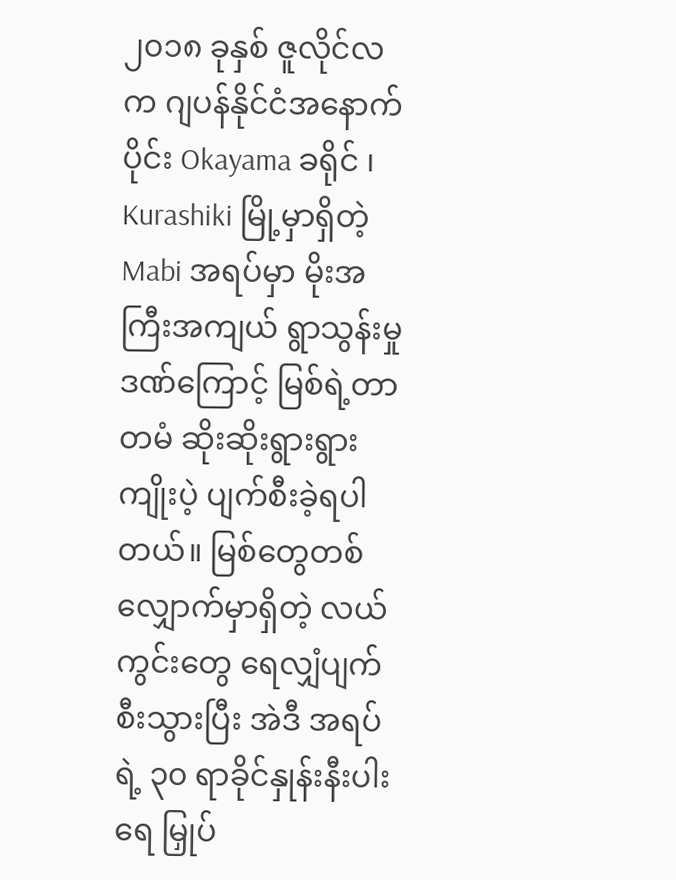၂၀၁၈ ခုနှစ် ဇူလိုင်လက ဂျပန်နိုင်ငံအနောက်ပိုင်း Okayama ခရိုင် ၊ Kurashiki မြို့မှာရှိတဲ့ Mabi အရပ်မှာ မိုးအကြီးအကျယ် ရွာသွန်းမှုဒဏ်ကြောင့် မြစ်ရဲ့တာတမံ ဆိုးဆိုးရွားရွား ကျိုးပဲ့ ပျက်စီးခဲ့ရပါတယ်။ မြစ်တွေတစ်လျှောက်မှာရှိတဲ့ လယ်ကွင်းတွေ ရေလျှံပျက်စီးသွားပြီး အဲဒီ အရပ်ရဲ့ ၃၀ ရာခိုင်နှုန်းနီးပါး ရေ မြှုပ်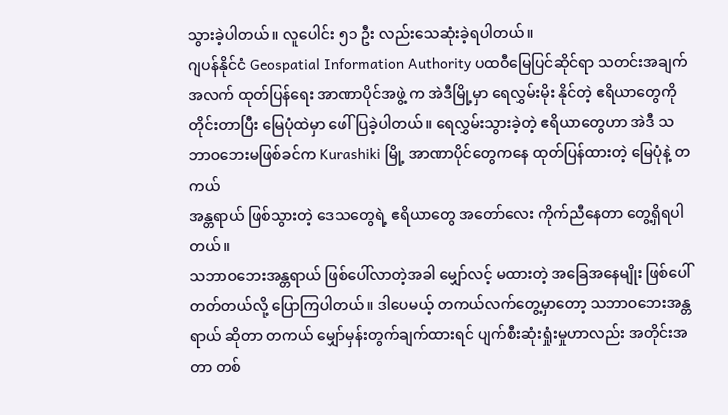သွားခဲ့ပါတယ်။ လူပေါင်း ၅၁ ဦး လည်းသေဆုံးခဲ့ရပါတယ်။
ဂျပန်နိုင်ငံ Geospatial Information Authority ပထဝီမြေပြင်ဆိုင်ရာ သတင်းအချက်အလက် ထုတ်ပြန်ရေး အာဏာပိုင်အဖွဲ့ က အဲဒီမြို့မှာ ရေလွှမ်းမိုး နိုင်တဲ့ ဧရိယာတွေကို တိုင်းတာပြီး မြေပုံထဲမှာ ဖေါ်ပြခဲ့ပါတယ်။ ရေလွှမ်းသွားခဲ့တဲ့ ဧရိယာတွေဟာ အဲဒီ သဘာဝဘေးမဖြစ်ခင်က Kurashiki မြို့ အာဏာပိုင်တွေကနေ ထုတ်ပြန်ထားတဲ့ မြေပုံနဲ့ တကယ်
အန္တရာယ် ဖြစ်သွားတဲ့ ဒေသတွေရဲ့ ဧရိယာတွေ အတော်လေး ကိုက်ညီနေတာ တွေ့ရှိရပါတယ်။
သဘာဝဘေးအန္တရာယ် ဖြစ်ပေါ်လာတဲ့အခါ မျှော်လင့် မထားတဲ့ အခြေအနေမျိုး ဖြစ်ပေါ်တတ်တယ်လို့ ပြောကြပါတယ်။ ဒါပေမယ့် တကယ်လက်တွေ့မှာတော့ သဘာဝဘေးအန္တရာယ် ဆိုတာ တကယ် မျှော်မှန်းတွက်ချက်ထားရင် ပျက်စီးဆုံးရှုံးမှုဟာလည်း အတိုင်းအတာ တစ်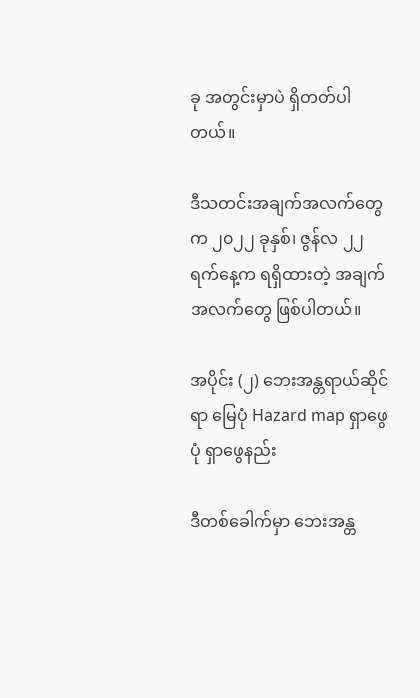ခု အတွင်းမှာပဲ ရှိတတ်ပါတယ်။

ဒီသတင်းအချက်အလက်တွေက ၂၀၂၂ ခုနှစ်၊ ဇွန်လ ၂၂ ရက်နေ့က ရရှိထားတဲ့ အချက်အလက်တွေ ဖြစ်ပါတယ်။

အပိုင်း (၂) ဘေးအန္တရာယ်ဆိုင်ရာ မြေပုံ Hazard map ရှာဖွေပုံ ရှာဖွေနည်း

ဒီတစ်ခေါက်မှာ ဘေးအန္တ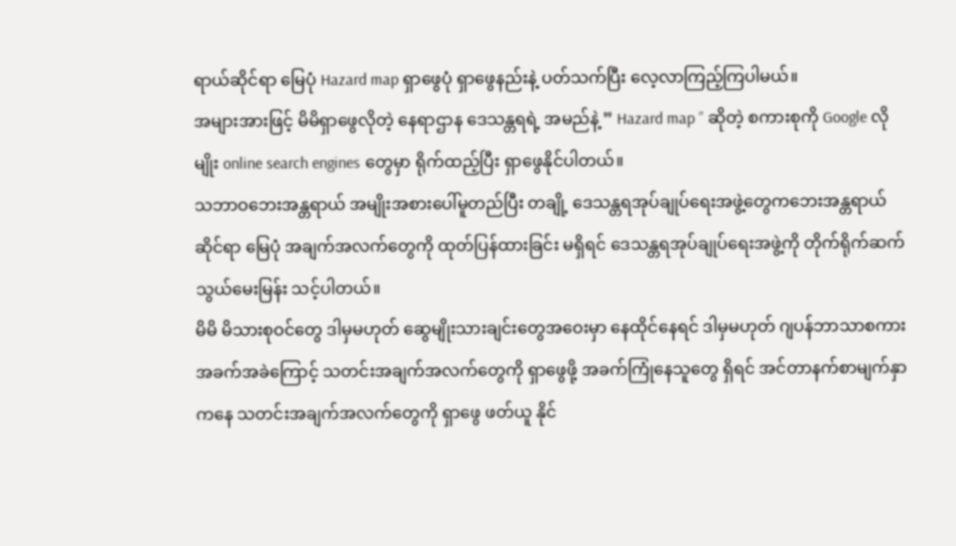ရာယ်ဆိုင်ရာ မြေပုံ Hazard map ရှာဖွေပုံ ရှာဖွေနည်းနဲ့ ပတ်သက်ပြီး လေ့လာကြည့်ကြပါမယ်။
အများအားဖြင့် မိမိရှာဖွေလိုတဲ့ နေရာဌာန ဒေသန္တရရဲ့ အမည်နဲ့ ” Hazard map ” ဆိုတဲ့ စကားစုကို Google လိုမျိုး online search engines တွေမှာ ရိုက်ထည့်ပြီး ရှာဖွေနိုင်ပါတယ်။
သဘာဝဘေးအန္တရာယ် အမျိုးအစားပေါ်မူတည်ပြီး တချို့ ဒေသန္တရအုပ်ချုပ်ရေးအဖွဲ့တွေကဘေးအန္တရာယ်ဆိုင်ရာ မြေပုံ အချက်အလက်တွေကို ထုတ်ပြန်ထားခြင်း မရှိရင် ဒေသန္တရအုပ်ချုပ်ရေးအဖွဲ့ကို တိုက်ရိုက်ဆက်သွယ်မေးမြန်း သင့်ပါတယ်။
မိမိ မိသားစုဝင်တွေ ဒါမှမဟုတ် ဆွေမျိုးသားချင်းတွေအဝေးမှာ နေထိုင်နေရင် ဒါမှမဟုတ် ဂျပန်ဘာသာစကား အခက်အခဲကြောင့် သတင်းအချက်အလက်တွေကို ရှာဖွေဖို့ အခက်ကြုံနေသူတွေ ရှိရင် အင်တာနက်စာမျက်နှာကနေ သတင်းအချက်အလက်တွေကို ရှာဖွေ ဖတ်ယူ နိုင်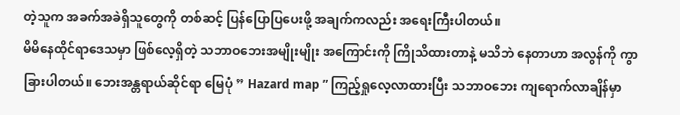တဲ့သူက အခက်အခဲရှိသူတွေကို တစ်ဆင့် ပြန်ပြောပြပေးဖို့ အချက်ကလည်း အရေးကြီးပါတယ်။
မိမိနေထိုင်ရာဒေသမှာ ဖြစ်လေ့ရှိတဲ့ သဘာဝဘေးအမျိုးမျိုး အကြောင်းကို ကြိုသိထားတာနဲ့ မသိဘဲ နေတာဟာ အလွန်ကို ကွာခြားပါတယ်။ ဘေးအန္တရာယ်ဆိုင်ရာ မြေပုံ ” Hazard map ” ကြည့်ရှုလေ့လာထားပြီး သဘာဝဘေး ကျရောက်လာချိန်မှာ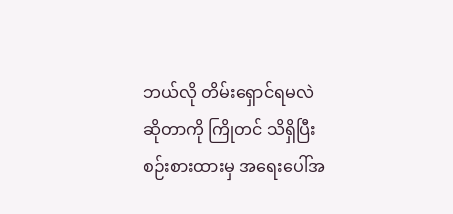ဘယ်လို တိမ်းရှောင်ရမလဲ ဆိုတာကို ကြိုတင် သိရှိပြီး စဉ်းစားထားမှ အရေးပေါ်အ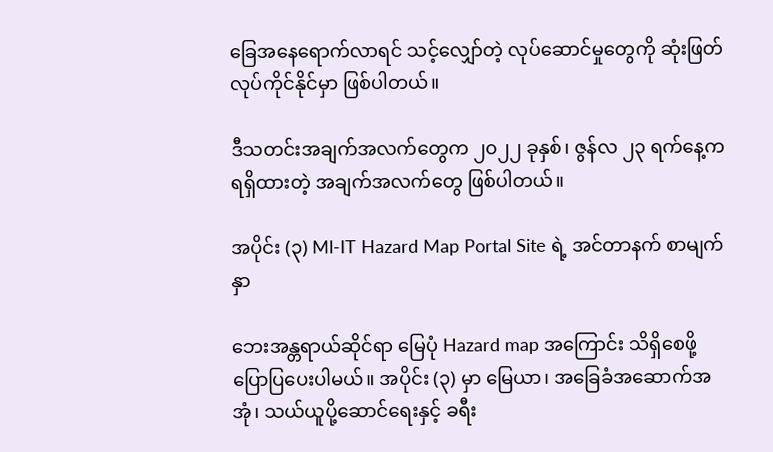ခြေအနေရောက်လာရင် သင့်လျှော်တဲ့ လုပ်ဆောင်မှုတွေကို ဆုံးဖြတ် လုပ်ကိုင်နိုင်မှာ ဖြစ်ပါတယ်။

ဒီသတင်းအချက်အလက်တွေက ၂၀၂၂ ခုနှစ်၊ ဇွန်လ ၂၃ ရက်နေ့က ရရှိထားတဲ့ အချက်အလက်တွေ ဖြစ်ပါတယ်။

အပိုင်း (၃) Ml-IT Hazard Map Portal Site ရဲ့ အင်တာနက် စာမျက်နှာ

ဘေးအန္တရာယ်ဆိုင်ရာ မြေပုံ Hazard map အကြောင်း သိရှိစေဖို့ ပြောပြပေးပါမယ်။ အပိုင်း (၃) မှာ မြေယာ၊ အခြေခံအဆောက်အအုံ၊ သယ်ယူပို့ဆောင်ရေးနှင့် ခရီး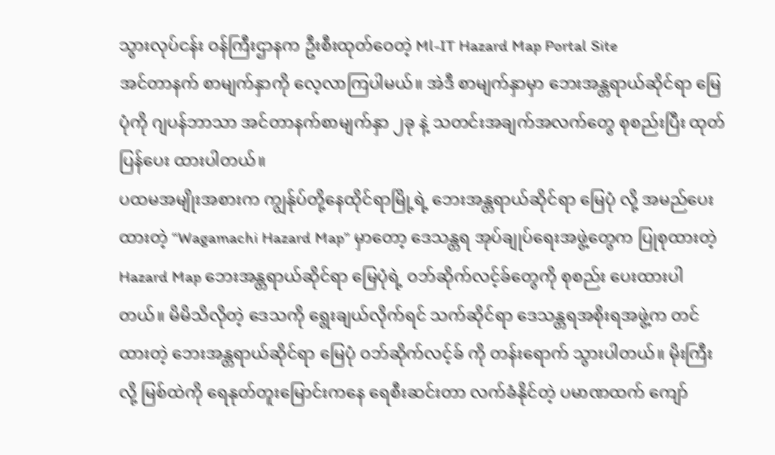သွားလုပ်ငန်း ဝန်ကြီးဌာနက ဦးစီးထုတ်ဝေတဲ့ Ml-IT Hazard Map Portal Site
အင်တာနက် စာမျက်နှာကို လေ့လာကြပါမယ်။ အဲဒီ စာမျက်နှာမှာ ဘေးအန္တရာယ်ဆိုင်ရာ မြေပုံကို ဂျပန်ဘာသာ အင်တာနက်စာမျက်နှာ ၂ခု နဲ့ သတင်းအချက်အလက်တွေ စုစည်းပြီး ထုတ်ပြန်ပေး ထားပါတယ်။
ပထမအမျိုးအစားက ကျွန်ုပ်တို့နေထိုင်ရာမြို့ရဲ့ ဘေးအန္တရာယ်ဆိုင်ရာ မြေပုံ လို့ အမည်ပေးထားတဲ့ “Wagamachi Hazard Map” မှာတော့ ဒေသန္တရ အုပ်ချုပ်ရေးအဖွဲ့တွေက ပြုစုထားတဲ့ Hazard Map ဘေးအန္တရာယ်ဆိုင်ရာ မြေပုံရဲ့ ဝဘ်ဆိုက်လင့်ခ်တွေကို စုစည်း ပေးထားပါတယ်။ မိမိသိလိုတဲ့ ဒေသကို ရွေးချယ်လိုက်ရင် သက်ဆိုင်ရာ ဒေသန္တရအစိုးရအဖွဲ့က တင်ထားတဲ့ ဘေးအန္တရာယ်ဆိုင်ရာ မြေပုံ ဝဘ်ဆိုက်လင့်ခ် ကို တန်းရောက် သွားပါတယ်။ မိုးကြီးလို့ မြစ်ထဲကို ရေနုတ်တူးမြောင်းကနေ ရေစီးဆင်းတာ လက်ခံနိုင်တဲ့ ပမာဏထက် ကျော်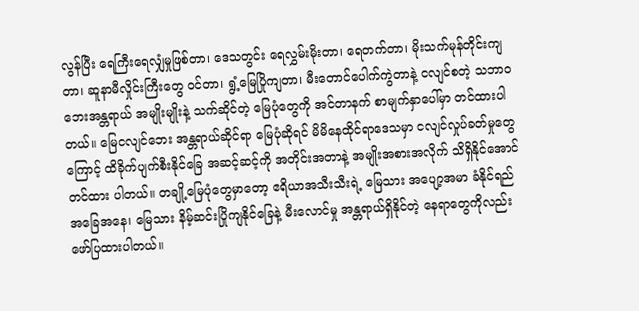လွန်ပြီး ရေကြီးရေလျှံမှုဖြစ်တာ၊ ဒေသတွင်း ရေလွှမ်းမိုးတာ၊ ရေတက်တာ၊ မိုးသက်မုန်တိုင်းကျတာ၊ ဆူနာမီလှိုင်းကြီးတွေ ဝင်တာ၊ ရွံ့မြေပြိုကျတာ၊ မီးတောင်ပေါက်ကွဲတာနဲ့ ငလျင်စတဲ့ သဘာဝဘေးအန္တရာယ် အမျိုးမျိုးနဲ့ သက်ဆိုင်တဲ့ မြေပုံတွေကို အင်တာနက် စာမျက်နှာပေါ်မှာ တင်ထားပါတယ်။ မြေငလျင်ဘေး အန္တရာယ်ဆိုင်ရာ မြေပုံဆိုရင် မိမိနေထိုင်ရာဒေသမှာ ငလျင်လှုပ်ခတ်မှုတွေကြောင့် ထိခိုက်ပျက်စီးနိုင်ခြေ အဆင့်ဆင့်ကို အတိုင်းအတာနဲ့ အမျိုးအစားအလိုက် သိရှိနိုင်အောင်တင်ထား ပါတယ်။ တချို့မြေပုံတွေမှာတော့ ဧရိယာအသီးသီးရဲ့ မြေသား အပျော့အမာ ခံနိုင်ရည်အခြေအနေ၊ မြေသား နိမ့်ဆင်းပြိုကျနိုင်ခြေနဲ့ မီးလောင်မှု အန္တရာယ်ရှိနိုင်တဲ့ နေရာတွေကိုလည်း ဖော်ပြထားပါတယ်။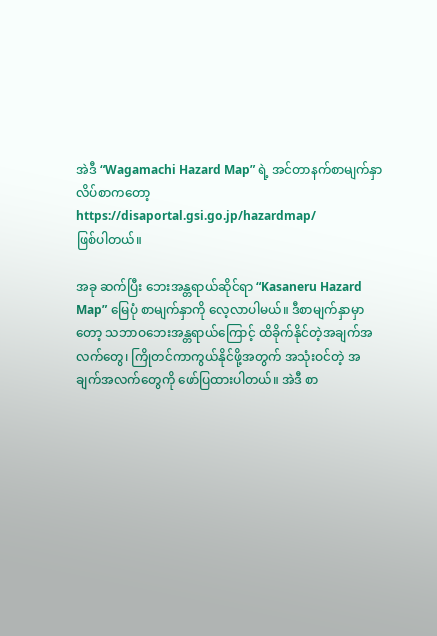အဲဒီ “Wagamachi Hazard Map” ရဲ့ အင်တာနက်စာမျက်နှာ လိပ်စာကတော့
https://disaportal.gsi.go.jp/hazardmap/
ဖြစ်ပါတယ်။

အခု ဆက်ပြီး ဘေးအန္တရာယ်ဆိုင်ရာ “Kasaneru Hazard Map” မြေပုံ စာမျက်နှာကို လေ့လာပါမယ်။ ဒီစာမျက်နှာမှာတော့ သဘာဝဘေးအန္တရာယ်ကြောင့် ထိခိုက်နိုင်တဲ့အချက်အလက်တွေ၊ ကြိုတင်ကာကွယ်နိုင်ဖို့အတွက် အသုံးဝင်တဲ့ အချက်အလက်တွေကို ဖော်ပြထားပါတယ်။ အဲဒီ စာ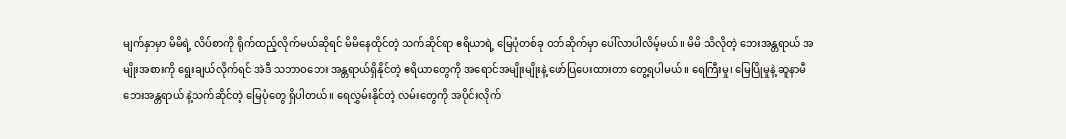မျက်နှာမှာ မိမိရဲ့ လိပ်စာကို ရိုက်ထည့်လိုက်မယ်ဆိုရင် မိမိနေထိုင်တဲ့ သက်ဆိုင်ရာ ဧရိယာရဲ့ မြေပုံတစ်ခု ဝဘ်ဆိုက်မှာ ပေါ်လာပါလိမ့်မယ်။ မိမိ သိလိုတဲ့ ဘေးအန္တရာယ် အမျိုးအစားကို ရွေးချယ်လိုက်ရင် အဲဒီ သဘာဝဘေး အန္တရာယ်ရှိနိုင်တဲ့ ဧရိယာတွေကို အရောင်အမျိုးမျိုးနဲ့ ဖော်ပြပေးထားတာ တွေ့ရပါမယ်။ ရေကြီးမှု၊ မြေပြိုမှုနဲ့ ဆူနာမီ ဘေးအန္တရာယ် နဲ့သက်ဆိုင်တဲ့ မြေပုံတွေ ရှိပါတယ်။ ရေလွှမ်းနိုင်တဲ့ လမ်းတွေကို အပိုင်းလိုက်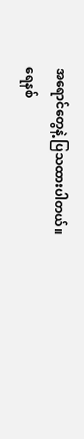အရောင်တွေနဲ့ ပြသထားပါတယ်။
ရေနစ်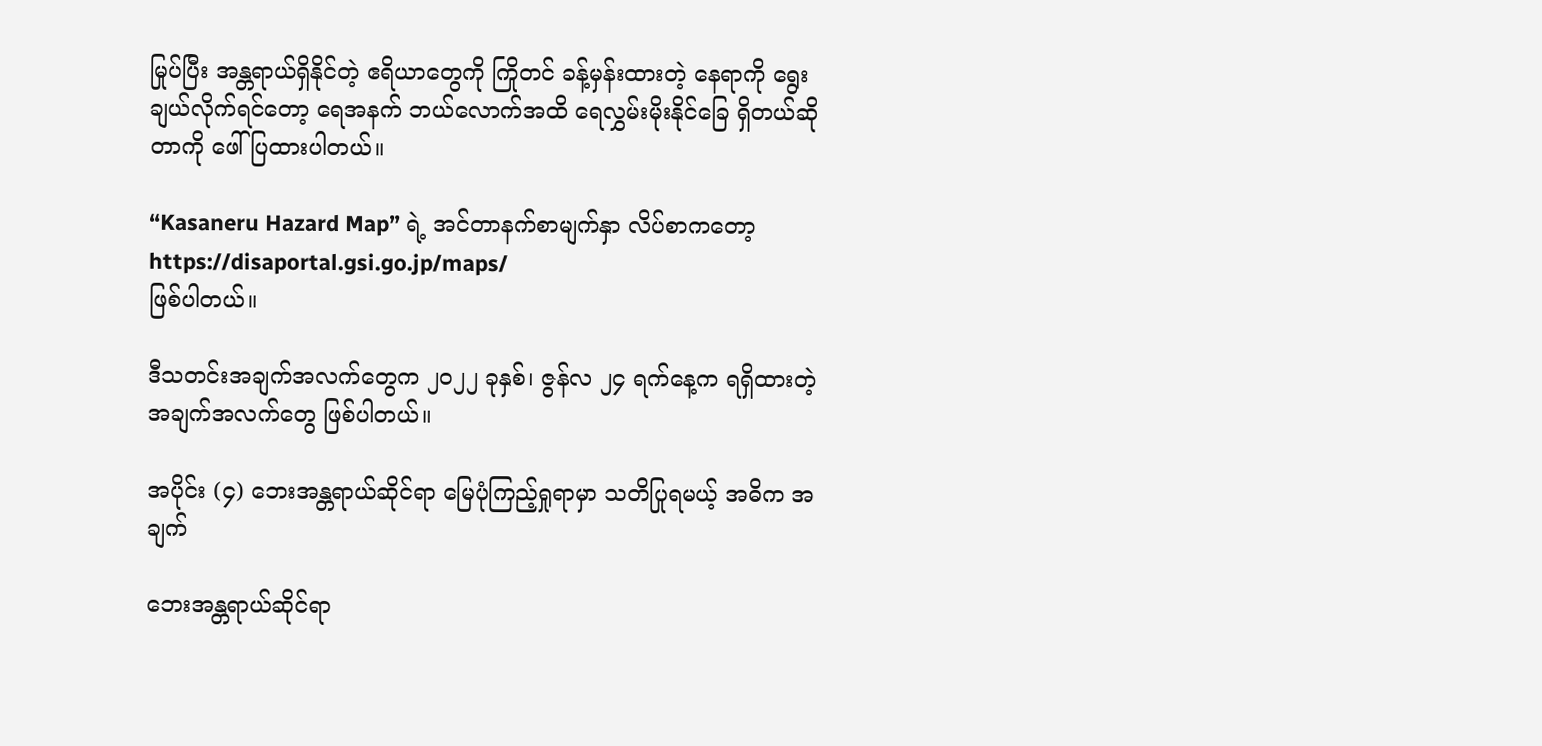မြုပ်ပြီး အန္တရာယ်ရှိနိုင်တဲ့ ဧရိယာတွေကို ကြိုတင် ခန့်မှန်းထားတဲ့ နေရာကို ရွေးချယ်လိုက်ရင်တော့ ရေအနက် ဘယ်လောက်အထိ ရေလွှမ်းမိုးနိုင်ခြေ ရှိတယ်ဆိုတာကို ဖေါ်ပြထားပါတယ်။

“Kasaneru Hazard Map” ရဲ့ အင်တာနက်စာမျက်နှာ လိပ်စာကတော့
https://disaportal.gsi.go.jp/maps/
ဖြစ်ပါတယ်။

ဒီသတင်းအချက်အလက်တွေက ၂၀၂၂ ခုနှစ်၊ ဇွန်လ ၂၄ ရက်နေ့က ရရှိထားတဲ့ အချက်အလက်တွေ ဖြစ်ပါတယ်။

အပိုင်း (၄) ဘေးအန္တရာယ်ဆိုင်ရာ မြေပုံကြည့်ရှုရာမှာ သတိပြုရမယ့် အဓိက အချက်

ဘေးအန္တရာယ်ဆိုင်ရာ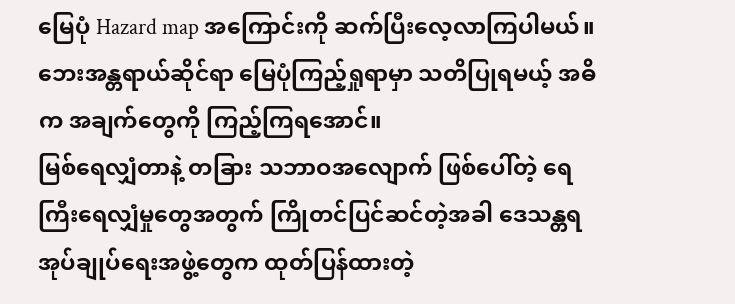မြေပုံ Hazard map အကြောင်းကို ဆက်ပြီးလေ့လာကြပါမယ်။ ဘေးအန္တရာယ်ဆိုင်ရာ မြေပုံကြည့်ရှုရာမှာ သတိပြုရမယ့် အဓိက အချက်တွေကို ကြည့်ကြရအောင်။
မြစ်ရေလျှံတာနဲ့ တခြား သဘာဝအလျောက် ဖြစ်ပေါ်တဲ့ ရေကြီးရေလျှံမှုတွေအတွက် ကြိုတင်ပြင်ဆင်တဲ့အခါ ဒေသန္တရ အုပ်ချုပ်ရေးအဖွဲ့တွေက ထုတ်ပြန်ထားတဲ့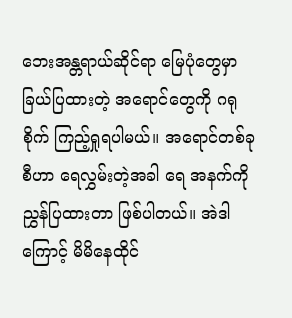ဘေးအန္တရာယ်ဆိုင်ရာ မြေပုံတွေမှာ ခြယ်ပြထားတဲ့ အရောင်တွေကို ဂရုစိုက် ကြည့်ရှုရပါမယ်။ အရောင်တစ်ခုစီဟာ ‌ရေလွှမ်းတဲ့အခါ ရေ အနက်ကို ညွှန်ပြထားတာ ဖြစ်ပါတယ်။ အဲဒါကြောင့် မိမိနေထိုင်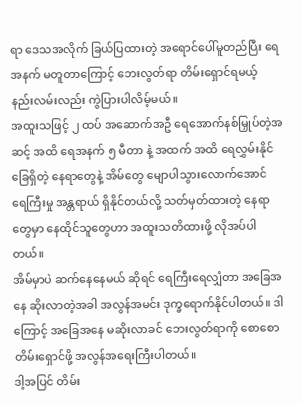ရာ ဒေသအလိုက် ခြယ်ပြထားတဲ့ အရောင်ပေါ်မူတည်ပြီး ရေအနက် မတူတာကြောင့် ဘေးလွတ်ရာ တိမ်းရှောင်ရမယ့် နည်းလမ်းလည်း ကွဲပြားပါလိမ့်မယ်။
အထူးသဖြင့် ၂ ထပ် အဆောက်အဦ ရေအောက်နစ်မြှုပ်တဲ့အဆင့် အထိ ရေအနက် ၅ မီတာ နဲ့ အထက် အထိ ရေလွှမ်းနိုင်ခြေရှိတဲ့ နေရာတွေနဲ့ အိမ်တွေ မျောပါသွားလောက်အောင် ရေကြီးမှု အန္တရာယ် ရှိနိုင်တယ်လို့ သတ်မှတ်ထားတဲ့ နေရာတွေမှာ နေထိုင်သူတွေဟာ အထူးသတိထားဖို့ လိုအပ်ပါတယ်။
အိမ်မှာပဲ ဆက်နေနေမယ် ဆိုရင် ရေကြီးရေလျှံတာ အခြေအနေ ဆိုးလာတဲ့အခါ အလွန်အမင်း ဒုက္ခရောက်နိုင်ပါတယ်။ ဒါကြောင့် အခြေအနေ မဆိုးလာခင် ဘေးလွတ်ရာကို စောစော တိမ်းရှောင်ဖို့ အလွန်အရေးကြီးပါတယ်။
ဒါ့အပြင် တိမ်း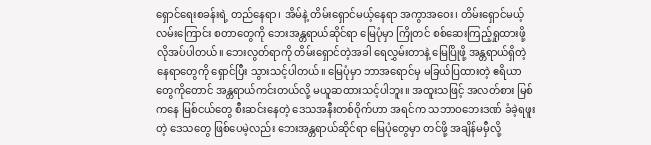ရှောင်ရေးစခန်းရဲ့ တည်နေရာ၊ အိမ်နဲ့ တိမ်းရှောင်မယ့်နေရာ အကွာအဝေး၊ တိမ်းရှောင်မယ့် လမ်းကြောင်း စတာတွေကို ဘေးအန္တရာယ်ဆိုင်ရာ မြေပုံမှာ ကြိုတင် စစ်ဆေးကြည့်ရှုထားဖို့ လိုအပ်ပါတယ်။ ဘေးလွတ်ရာကို တိမ်းရှောင်တဲ့အခါ ရေလွှမ်းတာနဲ့ မြေပြိုဖို့ အန္တရာယ်ရှိတဲ့ နေရာတွေကို ရှောင်ပြီး သွားသင့်ပါတယ်။ မြေပုံမှာ ဘာအရောင်မှ မခြယ်ပြထားတဲ့ ဧရိယာတွေကိုတောင် အန္တရာယ်ကင်းတယ်လို့ မယူဆထားသင့်ပါဘူး။ အထူးသဖြင့် အလတ်စား မြစ်ကနေ မြစ်ငယ်တွေ စီးဆင်းနေတဲ့ ဒေသအနီးတစ်ဝိုက်ဟာ အရင်က သဘာဝဘေးဒဏ် ခံခဲ့ရဖူးတဲ့ ‌ဒေသတွေ ဖြစ်ပေမဲ့လည်း ဘေးအန္တရာယ်ဆိုင်ရာ မြေပုံတွေမှာ တင်ဖို့ အချိန်မမှီလို့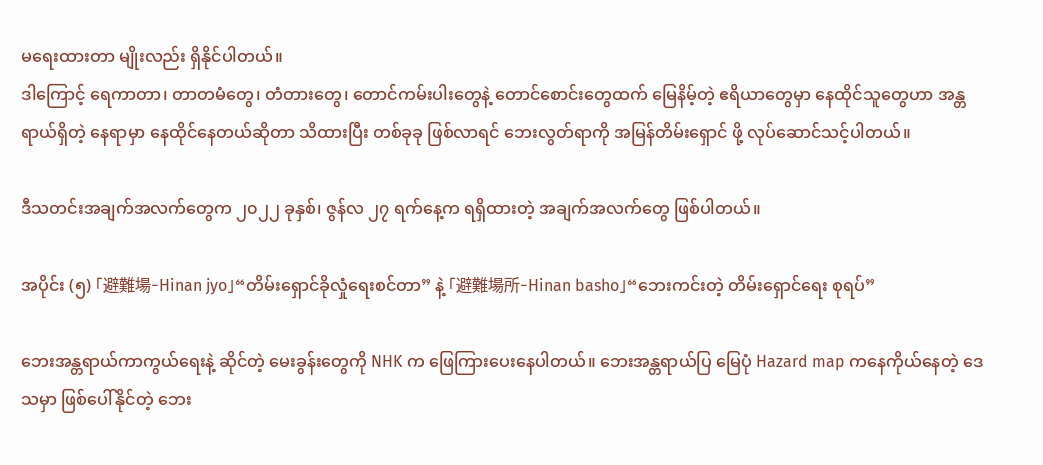မရေးထားတာ မျိုးလည်း ရှိနိုင်ပါတယ်။
ဒါကြောင့် ရေကာတာ၊ တာတမံတွေ၊ တံတားတွေ၊ တောင်ကမ်းပါးတွေနဲ့ တောင်စောင်းတွေထက် မြေနိမ့်တဲ့ ဧရိယာတွေမှာ နေထိုင်သူတွေဟာ အန္တရာယ်ရှိတဲ့ နေရာမှာ နေထိုင်နေတယ်ဆိုတာ သိထားပြီး တစ်ခုခု ဖြစ်လာရင် ဘေးလွတ်ရာကို အမြန်တိမ်းရှောင် ဖို့ လုပ်ဆောင်သင့်ပါတယ်။

ဒီသတင်းအချက်အလက်တွေက ၂၀၂၂ ခုနှစ်၊ ဇွန်လ ၂၇ ရက်နေ့က ရရှိထားတဲ့ အချက်အလက်တွေ ဖြစ်ပါတယ်။

အပိုင်း (၅) 「避難場‐Hinan jyo」“တိမ်းရှောင်ခိုလှုံရေးစင်တာ” နဲ့ 「避難場所‐Hinan basho」“ဘေးကင်းတဲ့ တိမ်းရှောင်ရေး စုရပ်”

ဘေးအန္တရာယ်ကာကွယ်ရေးနဲ့ ဆိုင်တဲ့ မေးခွန်းတွေကို NHK က ဖြေကြားပေးနေပါတယ်။ ဘေးအန္တရာယ်ပြ မြေပုံ Hazard map ကနေကိုယ်နေတဲ့ ဒေသမှာ ဖြစ်ပေါ်နိုင်တဲ့ ဘေး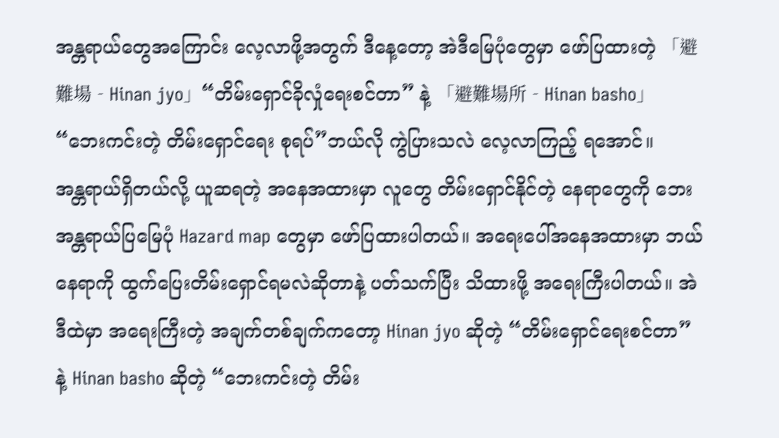အန္တရာယ်တွေအကြောင်း လေ့လာဖို့အတွက် ဒီနေ့တော့ အဲဒီမြေပုံတွေမှာ ဖော်ပြထားတဲ့ 「避難場‐Hinan jyo」“တိမ်းရှောင်ခိုလှုံရေးစင်တာ” နဲ့ 「避難場所‐Hinan basho」“ဘေးကင်းတဲ့ တိမ်းရှောင်ရေး စုရပ်”ဘယ်လို ကွဲပြားသလဲ လေ့လာကြည့် ရအောင်။
အန္တရာယ်ရှိတယ်လို့ ယူဆရတဲ့ အနေအထားမှာ လူတွေ တိမ်းရှောင်နိုင်တဲ့ နေရာတွေကို ဘေးအန္တရာယ်ပြမြေပုံ Hazard map တွေမှာ ဖော်ပြထားပါတယ်။ အရေးပေါ်အနေအထားမှာ ဘယ်နေရာကို ထွက်ပြေးတိမ်းရှောင်ရမလဲဆိုတာနဲ့ ပတ်သက်ပြီး သိထားဖို့ အရေးကြီးပါတယ်။ အဲဒီထဲမှာ အရေးကြီးတဲ့ အချက်တစ်ချက်ကတော့ Hinan jyo ဆိုတဲ့ “တိမ်းရှောင်ရေးစင်တာ” နဲ့ Hinan basho ဆိုတဲ့ “ဘေးကင်းတဲ့ တိမ်း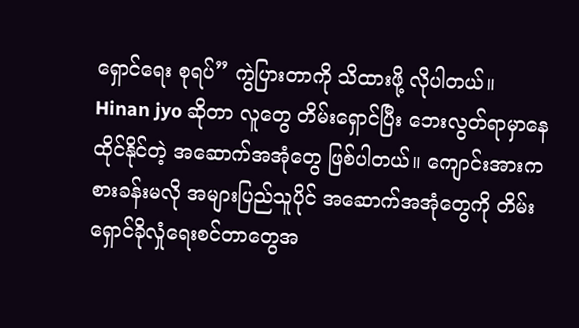ရှောင်ရေး စုရပ်” ကွဲပြားတာကို သိထားဖို့ လိုပါတယ်။
Hinan jyo ဆိုတာ လူတွေ တိမ်းရှောင်ပြီး ဘေးလွတ်ရာမှာနေထိုင်နိုင်တဲ့ အဆောက်အအုံတွေ ဖြစ်ပါတယ်။ ကျောင်းအားကစားခန်းမလို အများပြည်သူပိုင် အဆောက်အအုံတွေကို တိမ်းရှောင်ခိုလှုံရေးစင်တာတွေအ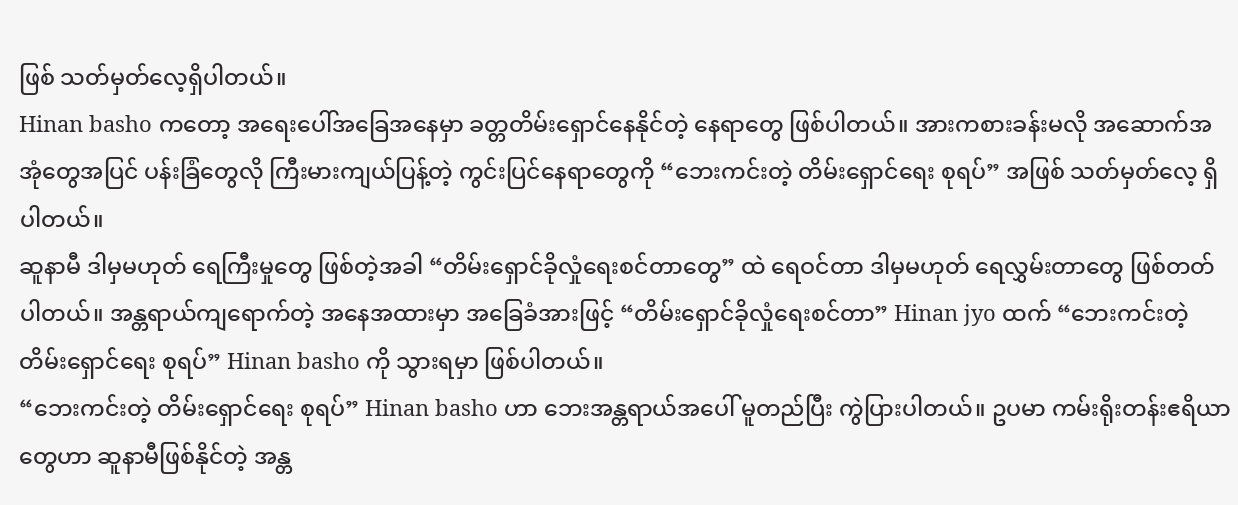ဖြစ် သတ်မှတ်လေ့ရှိပါတယ်။
Hinan basho ကတော့ အရေးပေါ်အခြေအနေမှာ ခတ္တတိမ်းရှောင်နေနိုင်တဲ့ နေရာတွေ ဖြစ်ပါတယ်။ အားကစားခန်းမလို အဆောက်အအုံတွေအပြင် ပန်းခြံတွေလို ကြီးမားကျယ်ပြန့်တဲ့ ကွင်းပြင်နေရာတွေကို “ဘေးကင်းတဲ့ တိမ်းရှောင်ရေး စုရပ်” အဖြစ် သတ်မှတ်လေ့ ရှိပါတယ်။
ဆူနာမီ ဒါမှမဟုတ် ရေကြီးမှုတွေ ဖြစ်တဲ့အခါ “တိမ်းရှောင်ခိုလှုံရေးစင်တာတွေ” ထဲ ရေဝင်တာ ဒါမှမဟုတ် ရေလွှမ်းတာတွေ ဖြစ်တတ်ပါတယ်။ အန္တရာယ်ကျရောက်တဲ့ အနေအထားမှာ အခြေခံအားဖြင့် “တိမ်းရှောင်ခိုလှုံရေးစင်တာ” Hinan jyo ထက် “ဘေးကင်းတဲ့ တိမ်းရှောင်ရေး စုရပ်” Hinan basho ကို သွားရမှာ ဖြစ်ပါတယ်။
“ဘေးကင်းတဲ့ တိမ်းရှောင်ရေး စုရပ်” Hinan basho ဟာ ဘေးအန္တရာယ်အပေါ် မူတည်ပြီး ကွဲပြားပါတယ်။ ဥပမာ ကမ်းရိုးတန်းဧရိယာတွေဟာ ဆူနာမီဖြစ်နိုင်တဲ့ အန္တ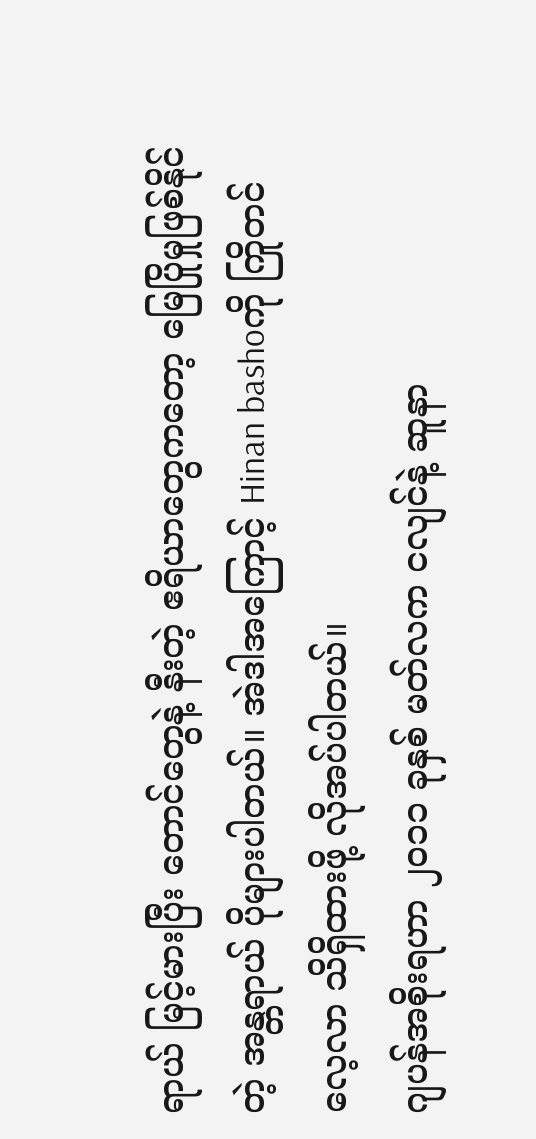ရာယ် မြင့်မားပြီး တောင်တွေနဲ့ နီးတဲ့ ဧရိယာတွေကတော့ မြေပြိုမှုဖြစ်နိုင်တဲ့ အန္တရာယ် ပိုများပါတယ်။ အဲဒါအကြောင့် Hinan bashoကို ကြိုတင်လေ့လာ သိရှိထားဖို့ လိုအပ်ပါတယ်။
ဂျပန်အစိုးရဟာ ၂၀၁၁ ခုနှစ် မတ်လက ငလျင်နဲ့ ဆူနာ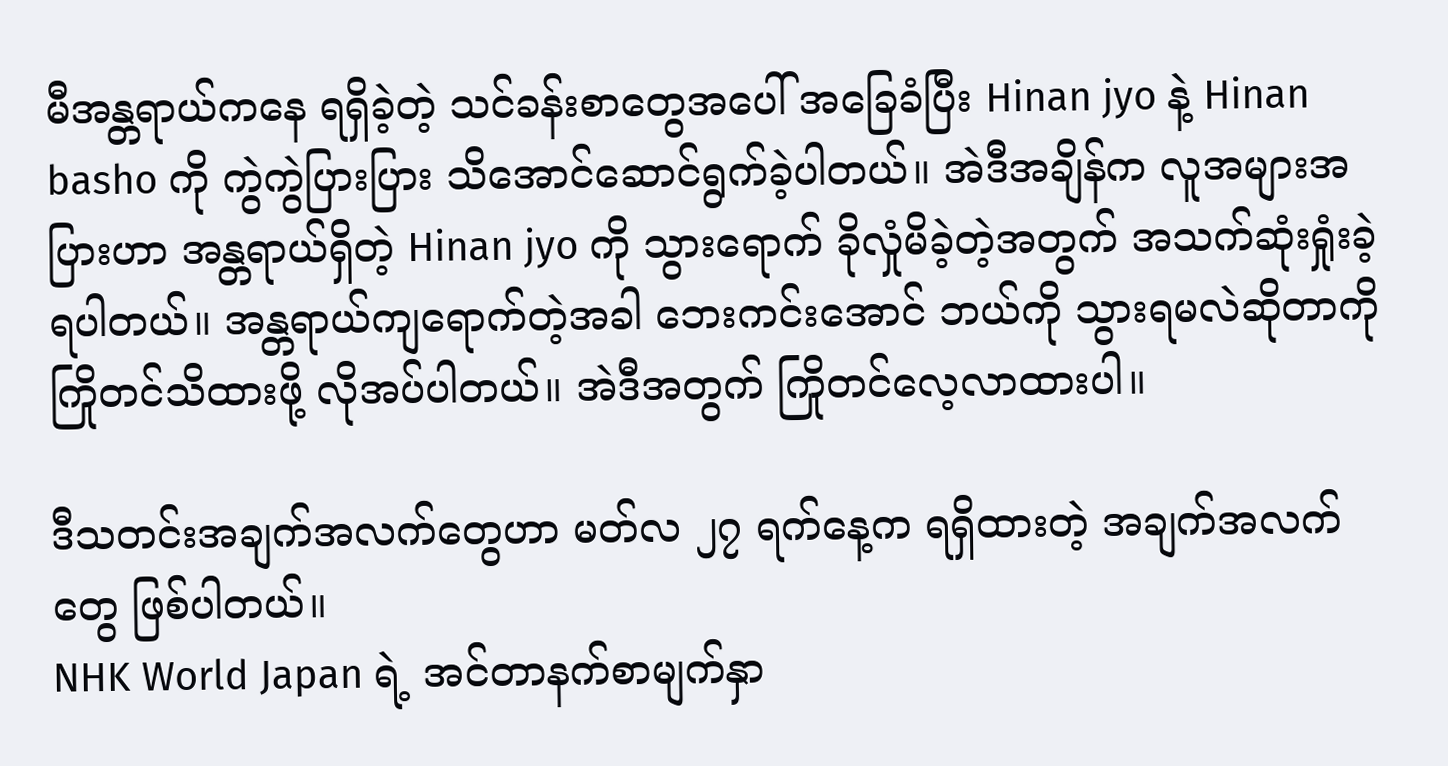မီအန္တရာယ်ကနေ ရရှိခဲ့တဲ့ သင်ခန်းစာတွေအပေါ် အခြေခံပြီး Hinan jyo နဲ့ Hinan basho ကို ကွဲကွဲပြားပြား သိအောင်ဆောင်ရွက်ခဲ့ပါတယ်။ အဲဒီအချိန်က လူအများအပြားဟာ အန္တရာယ်ရှိတဲ့ Hinan jyo ကို သွားရောက် ခိုလှုံမိခဲ့တဲ့အတွက် အသက်ဆုံးရှုံးခဲ့ရပါတယ်။ အန္တရာယ်ကျရောက်တဲ့အခါ ဘေးကင်းအောင် ဘယ်ကို သွားရမလဲဆိုတာကို ကြိုတင်သိထားဖို့ လိုအပ်ပါတယ်။ အဲဒီအတွက် ကြိုတင်လေ့လာထားပါ။

ဒီသတင်းအချက်အလက်တွေဟာ မတ်လ ၂၇ ရက်နေ့က ရရှိထားတဲ့ အချက်အလက်တွေ ဖြစ်ပါတယ်။
NHK World Japan ရဲ့ အင်တာနက်စာမျက်နှာ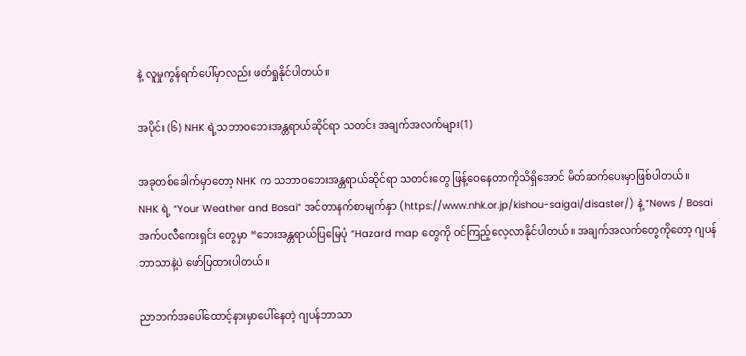နဲ့ လူမှုကွန်ရက်ပေါ်မှာလည်း ဖတ်ရှုနိုင်ပါတယ်။

အပိုင်း (၆) NHK ရဲ့သဘာဝဘေးအန္တရာယ်ဆိုင်ရာ သတင်း အချက်အလက်များ(1)

အခုတစ်‌ခေါက်မှာတော့ NHK က သဘာဝဘေးအန္တရာယ်ဆိုင်ရာ သတင်းတွေ ဖြန့်ဝေနေတာကိုသိရှိအောင် မိတ်ဆက်ပေးမှာဖြစ်ပါတယ်။
NHK ရဲ့ “Your Weather and Bosai” အင်တာနက်စာမျက်နှာ (https://www.nhk.or.jp/kishou-saigai/disaster/) နဲ့ “News / Bosai အက်ပလီကေးရှင်း တွေမှာ “ဘေးအန္တရာယ်ပြမြေပုံ “Hazard map တွေကို ဝင်ကြည့်လေ့လာနိုင်ပါတယ်။ အချက်အလက်တွေကိုတော့ ဂျပန်ဘာသာနဲ့ပဲ ဖော်ပြထားပါတယ်။

ညာဘက်အပေါ်ထောင့်နားမှာပေါ်နေတဲ့ ဂျပန်ဘာသာ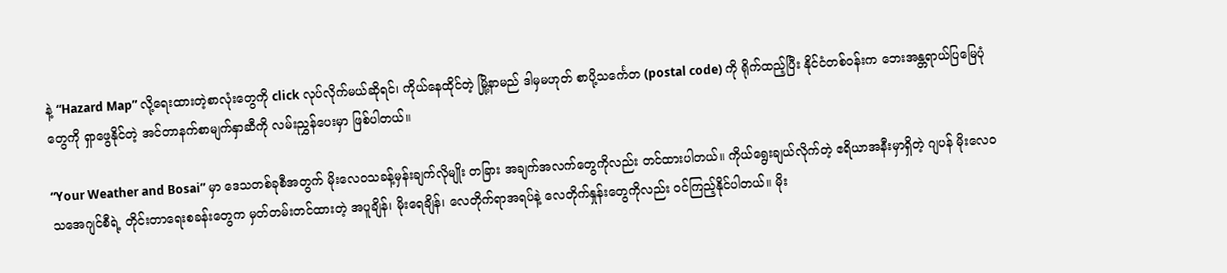နဲ့ “Hazard Map” လို့ရေးထားတဲ့စာလုံးတွေကို click လုပ်လိုက်မယ်ဆိုရင်၊ ကိုယ်နေထိုင်တဲ့ မြို့နာမည် ဒါမှမဟုတ် စာပို့သင်္ကေတ (postal code) ကို ရိုက်ထည့်ပြီး နိုင်ငံတစ်ဝန်းက ဘေးအန္တရာယ်ပြမြေပုံတွေကို ရှာဖွေနိုင်တဲ့ အင်တာနက်စာမျက်နှာဆီကို လမ်းညွှန်ပေးမှာ ဖြစ်ပါတယ်။

“Your Weather and Bosai” မှာ ဒေသတစ်ခုစီအတွက် မိုးလေဝသခန့်မှန်းချက်လိုမျိုး တခြား အချက်အလက်တွေကိုလည်း တင်ထားပါတယ်။ ကိုယ်ရွေးချယ်လိုက်တဲ့ ဧရိယာအနီးမှာရှိတဲ့ ဂျပန် မိုးလေဝသအေဂျင်စီရဲ့ တိုင်းတာရေးစခန်းတွေက မှတ်တမ်းတင်ထားတဲ့ အပူချိန်၊ မိုးရေချိန်၊ လေတိုက်ရာအရပ်နဲ့ လေတိုက်နှုန်းတွေကိုလည်း ဝင်ကြည့်နိုင်ပါတယ်။ မိုး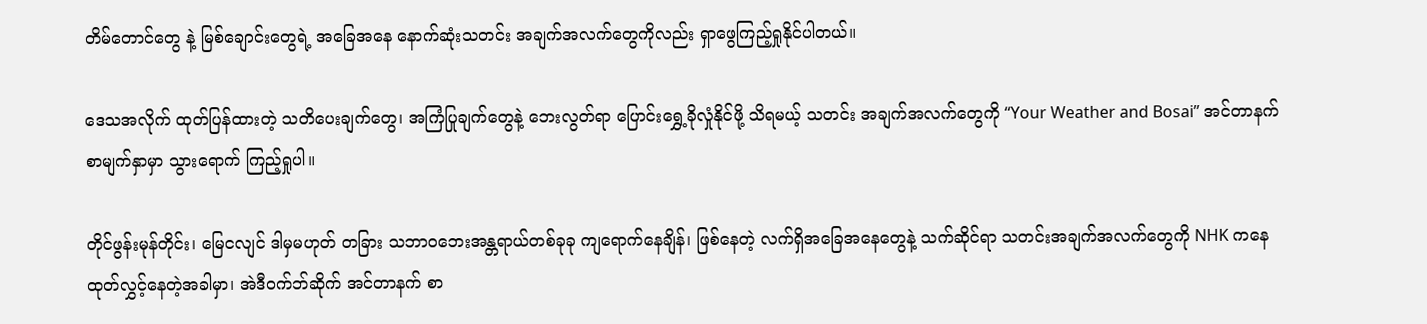တိမ်တောင်တွေ နဲ့ မြစ်ချောင်းတွေရဲ့ အခြေအနေ နောက်ဆုံးသတင်း အချက်အလက်တွေကိုလည်း ရှာဖွေကြည့်ရှုနိုင်ပါတယ်။

ဒေသအလိုက် ထုတ်ပြန်ထားတဲ့ သတိပေးချက်တွေ၊ အကြံပြုချက်တွေနဲ့ ဘေးလွတ်ရာ ပြောင်းရွှေ့ခိုလှုံနိုင်ဖို့ သိရမယ့် သတင်း အချက်အလက်တွေကို “Your Weather and Bosai” အင်တာနက်စာမျက်နှာမှာ သွားရောက် ကြည့်ရှုပါ။

တိုင်ဖွန်းမုန်တိုင်း၊ မြေငလျင် ဒါမှမဟုတ် တခြား သဘာဝဘေးအန္တရာယ်တစ်ခုခု ကျရောက်နေချိန်၊ ဖြစ်နေတဲ့ လက်ရှိအခြေအနေတွေနဲ့ သက်ဆိုင်ရာ သတင်းအချက်အလက်တွေကို NHK ကနေ ထုတ်လွှင့်နေတဲ့အခါမှာ၊ အဲဒီဝက်ဘ်ဆိုက် အင်တာနက် စာ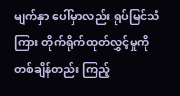မျက်နှာ ပေါ်မှာလည်း ရုပ်မြင်သံကြား တိုက်ရိုက်ထုတ်လွှင့်မှုကို တစ်ချိန်တည်း ကြည့်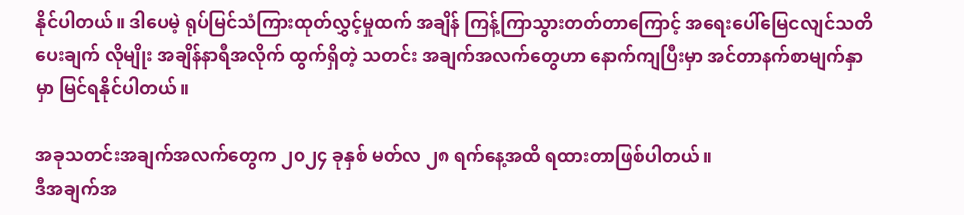နိုင်ပါတယ်။ ဒါပေမဲ့ ရုပ်မြင်သံကြားထုတ်လွှင့်မှုထက် အချိန် ကြန့်ကြာသွားတတ်တာကြောင့် အရေးပေါ်မြေငလျင်သတိပေးချက် လိုမျိုး အချိန်နာရီအလိုက် ထွက်ရှိတဲ့ သတင်း အချက်အလက်တွေဟာ နောက်ကျပြီးမှာ အင်တာနက်စာမျက်နှာမှာ မြင်ရနိုင်ပါတယ်။

အခုသတင်းအချက်အလက်တွေက ၂၀၂၄ ခုနှစ် မတ်လ ၂၈ ရက်နေ့အထိ ရထားတာဖြစ်ပါတယ်။
ဒီအချက်အ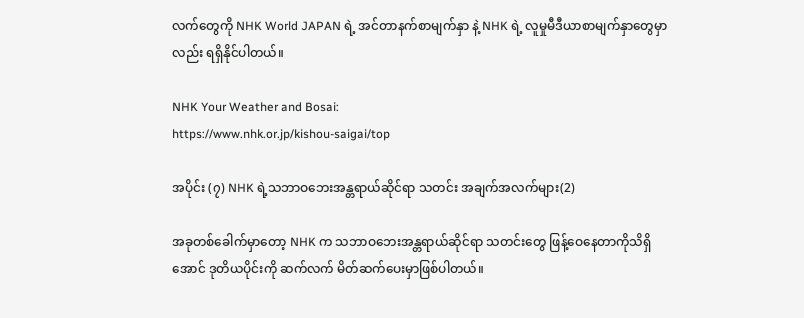လက်တွေကို NHK World JAPAN ရဲ့ အင်တာနက်စာမျက်နှာ နဲ့ NHK ရဲ့ လူမှုမီဒီယာစာမျက်နှာတွေမှာလည်း ရရှိနိုင်ပါတယ်။

NHK Your Weather and Bosai:
https://www.nhk.or.jp/kishou-saigai/top

အပိုင်း (၇) NHK ရဲ့သဘာဝဘေးအန္တရာယ်ဆိုင်ရာ သတင်း အချက်အလက်များ(2)

အခုတစ်‌ခေါက်မှာတော့ NHK က သဘာဝဘေးအန္တရာယ်ဆိုင်ရာ သတင်းတွေ ဖြန့်ဝေနေတာကိုသိရှိအောင် ဒုတိယပိုင်းကို ဆက်လက် မိတ်ဆက်ပေးမှာဖြစ်ပါတယ်။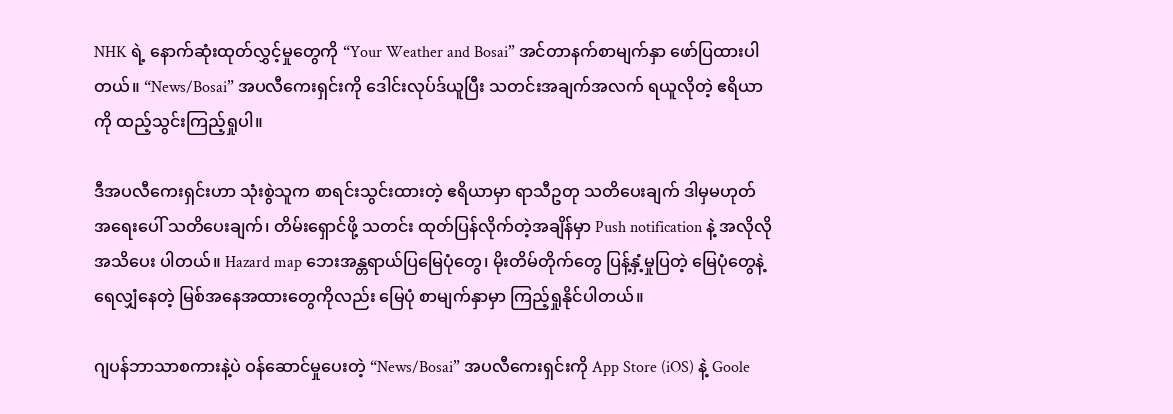NHK ရဲ့ နောက်ဆုံးထုတ်လွှင့်မှုတွေကို “Your Weather and Bosai” အင်တာနက်စာမျက်နှာ ဖော်ပြထားပါတယ်။ “News/Bosai” အပလီကေးရှင်းကို ဒေါင်းလုပ်ဒ်ယူပြီး သတင်းအချက်အလက် ရယူလိုတဲ့ ဧရိယာကို ထည့်သွင်းကြည့်ရှုပါ။

ဒီအပလီကေးရှင်းဟာ သုံးစွဲသူက စာရင်းသွင်းထားတဲ့ ဧရိယာမှာ ရာသီဥတု သတိပေးချက် ဒါမှမဟုတ် အရေးပေါ် သတိပေးချက်၊ တိမ်းရှောင်ဖို့ သတင်း ထုတ်ပြန်လိုက်တဲ့အချိန်မှာ Push notification နဲ့ အလိုလို အသိပေး ပါတယ်။ Hazard map ဘေးအန္တရာယ်ပြမြေပုံတွေ၊ မိုးတိမ်တိုက်တွေ ပြန့်နှံ့မှုပြတဲ့ မြေပုံတွေနဲ့ ရေလျှံနေတဲ့ မြစ်အနေအထားတွေကိုလည်း မြေပုံ စာမျက်နှာမှာ ကြည့်ရှုနိုင်ပါတယ်။

ဂျပန်ဘာသာစကားနဲ့ပဲ ဝန်ဆောင်မှုပေးတဲ့ “News/Bosai” အပလီကေးရှင်းကို App Store (iOS) နဲ့ Goole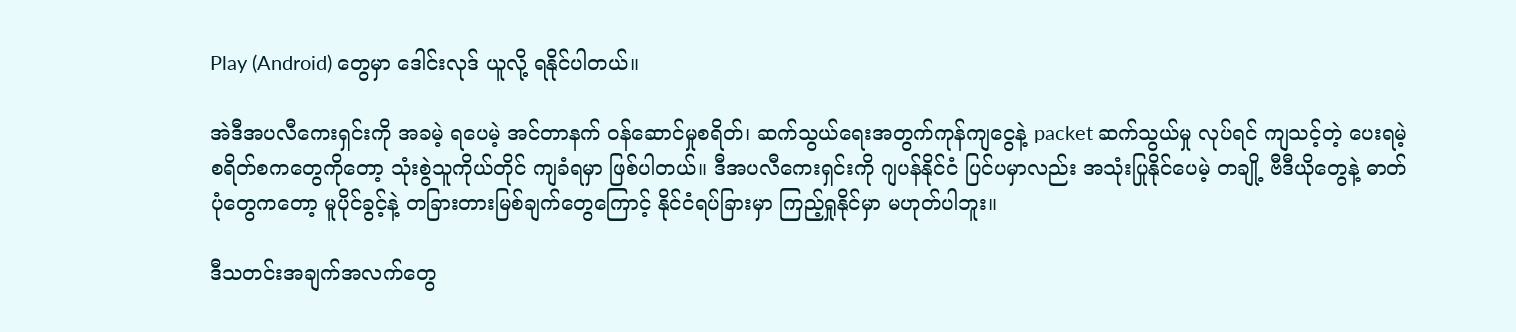Play (Android) တွေမှာ ဒေါင်းလုဒ် ယူလို့ ရနိုင်ပါတယ်။

အဲဒီအပလီကေးရှင်းကို အခမဲ့ ရပေမဲ့ အင်တာနက် ဝန်ဆောင်မှုစရိတ်၊ ဆက်သွယ်ရေးအတွက်ကုန်ကျငွေနဲ့ packet ဆက်သွယ်မှု လုပ်ရင် ကျသင့်တဲ့ ပေးရမဲ့ စရိတ်စကတွေကိုတော့ သုံးစွဲသူကိုယ်တိုင် ကျခံရမှာ ဖြစ်ပါတယ်။ ဒီအပလီကေးရှင်းကို ဂျပန်နိုင်ငံ ပြင်ပမှာလည်း အသုံးပြုနိုင်ပေမဲ့ တချို့ ဗီဒီယိုတွေနဲ့ ဓာတ်ပုံတွေကတော့ မူပိုင်ခွင့်နဲ့ တခြားတားမြစ်ချက်တွေကြောင့် နိုင်ငံရပ်ခြားမှာ ကြည့်ရှုနိုင်မှာ မဟုတ်ပါဘူး။

ဒီသတင်းအချက်အလက်တွေ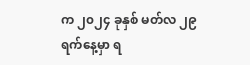က ၂၀၂၄ ခုနှစ် မတ်လ ၂၉ ရက်နေ့မှာ ရ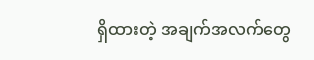ရှိထားတဲ့ အချက်အလက်တွေ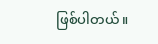ဖြစ်ပါတယ်။